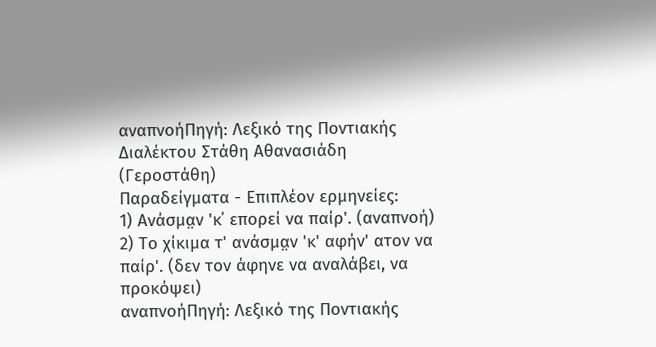αναπνοήΠηγή: Λεξικό της Ποντιακής Διαλέκτου Στάθη Αθανασιάδη (Γεροστάθη)
Παραδείγματα - Επιπλέον ερμηνείες:
1) Ανάσμα̤ν 'κ΄ επορεί να παίρ'. (αναπνοή)
2) Το χίκιμα τ' ανάσμα̤ν 'κ' αφήν' ατον να παίρ'. (δεν τον άφηνε να αναλάβει, να προκόψει)
αναπνοήΠηγή: Λεξικό της Ποντιακής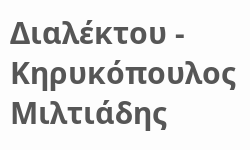Διαλέκτου - Κηρυκόπουλος Μιλτιάδης